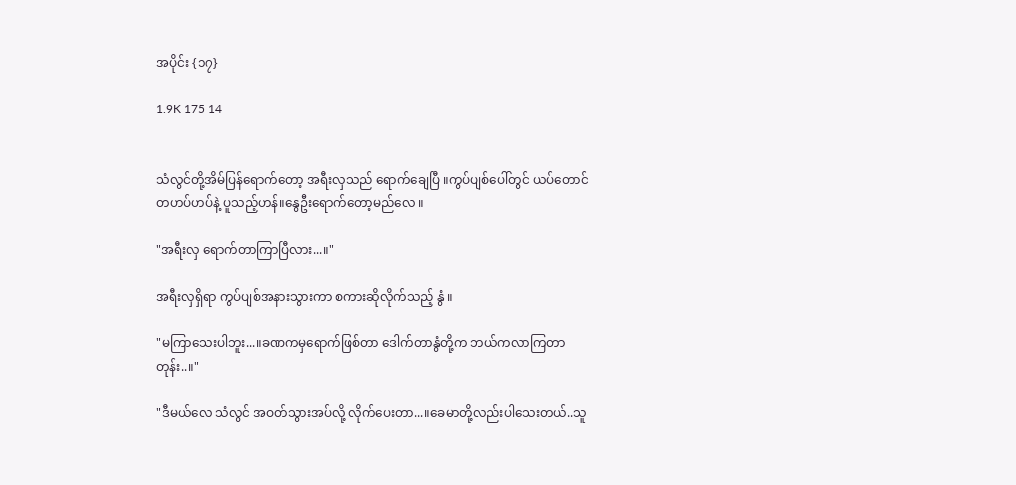အပိုင်း {၁၇}

1.9K 175 14


သံလွင်တို့အိမ်ပြန်ရောက်တော့ အရီးလှသည် ရောက်ချေပြီ ။ကွပ်ပျစ်ပေါ်တွင် ယပ်တောင် တဟပ်ဟပ်နဲ့ ပူသည့်ဟန်။နွေဦးရောက်တော့မည်လေ ။

"အရီးလှ ရောက်တာကြာပြီလား...။"

အရီးလှရှိရာ ကွပ်ပျစ်အနားသွားကာ စကားဆိုလိုက်သည့် နွံ ။

"မကြာသေးပါဘူး...။ခဏကမှရောက်ဖြစ်တာ ဒေါက်တာနွံတို့က ဘယ်ကလာကြတာတုန်း..။"

"ဒီမယ်လေ သံလွင် အဝတ်သွားအပ်လို့ လိုက်ပေးတာ...။ခေမာတို့လည်းပါသေးတယ်..သူ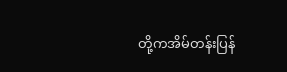တို့ကအိမ်တန်းပြန်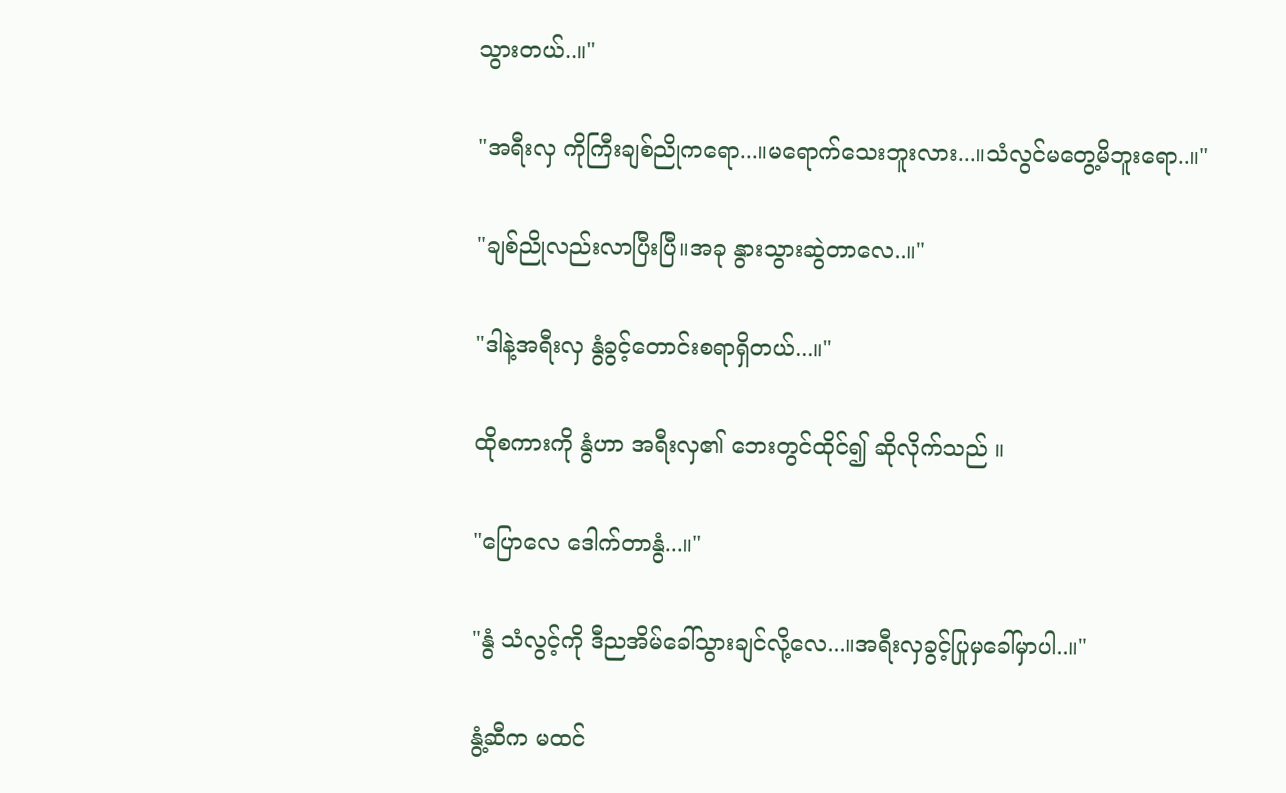သွားတယ်..။"

"အရီးလှ ကိုကြီးချစ်ညိုကရော...။မရောက်သေးဘူးလား...။သံလွင်မတွေ့မိဘူးရော..။"

"ချစ်ညိုလည်းလာပြီးပြီ။အခု နွားသွားဆွဲတာလေ..။"

"ဒါနဲ့အရီးလှ နွံခွင့်တောင်းစရာရှိတယ်...။"

ထိုစကားကို နွံဟာ အရီးလှ၏ ဘေးတွင်ထိုင်၍ ဆိုလိုက်သည် ။

"ပြောလေ ဒေါက်တာနွံ...။"

"နွံ သံလွင့်ကို ဒီညအိမ်ခေါ်သွားချင်လို့လေ...။အရီးလှခွင့်ပြုမှခေါ်မှာပါ..။"

နွံ့ဆီက မထင်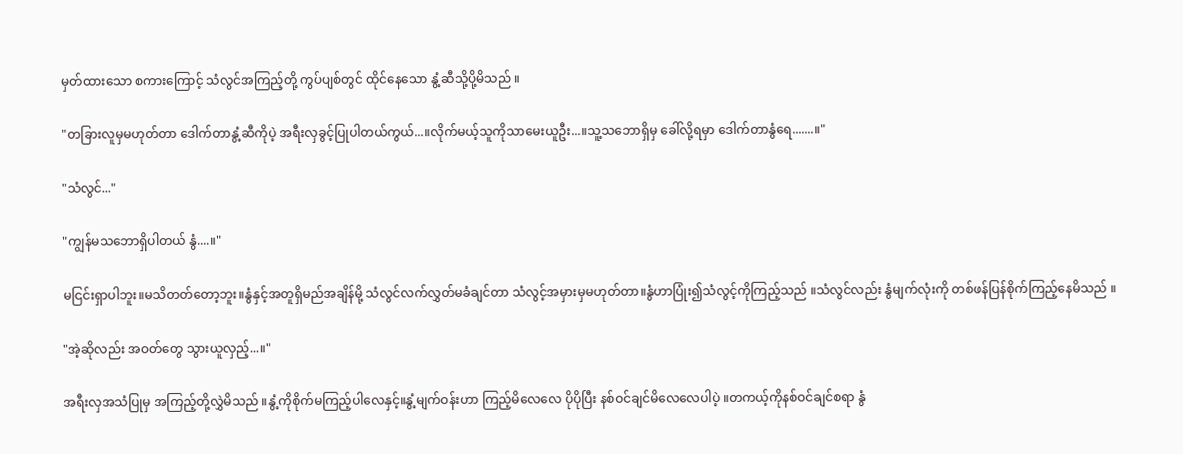မှတ်ထားသော စကားကြောင့် သံလွင်အကြည့်တို့ ကွပ်ပျစ်တွင် ထိုင်နေသော နွံ့ဆီသို့ပို့မိသည် ။

"တခြားလူမှမဟုတ်တာ ဒေါက်တာနွံ့ဆီကိုပဲ့ အရီးလှခွင့်ပြုပါတယ်ကွယ်...။လိုက်မယ့်သူကိုသာမေးယူဦး...။သူ့သဘောရှိမှ ခေါ်လို့ရမှာ ဒေါက်တာနွံရေ.......။"

"သံလွင်..."

"ကျွန်မသဘောရှိပါတယ် နွံ....။"

မငြင်းရှာပါဘူး။မသိတတ်တော့ဘူး။နွံနှင့်အတူရှိမည်အချိန်မို့ သံလွင်လက်လွှတ်မခံချင်တာ သံလွင့်အမှားမှမဟုတ်တာ။နွံဟာပြုံး၍သံလွင့်ကိုကြည့်သည် ။သံလွင်လည်း နွံမျက်လုံးကို တစ်ဖန်ပြန်စိုက်ကြည့်နေမိသည် ။

"အဲ့ဆိုလည်း အဝတ်တွေ သွားယူလှည့်...။"

အရီးလှအသံပြုမှ အကြည့်တို့လွှဲမိသည် ။နွံ့ကိုစိုက်မကြည့်ပါလေနှင့်။နွံ့မျက်ဝန်းဟာ ကြည့်မိလေလေ ပိုပိုပြီး နစ်ဝင်ချင်မိလေလေပါပဲ့ ။တကယ့်ကိုနစ်ဝင်ချင်စရာ နွံ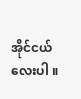အိုင်ငယ်လေးပါ ။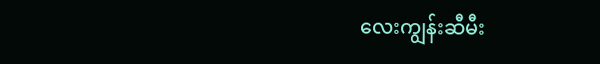လေးကျွန်းဆီမီး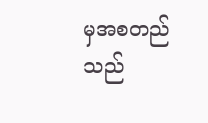မှအစတည်သည်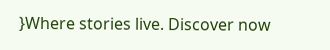}Where stories live. Discover now